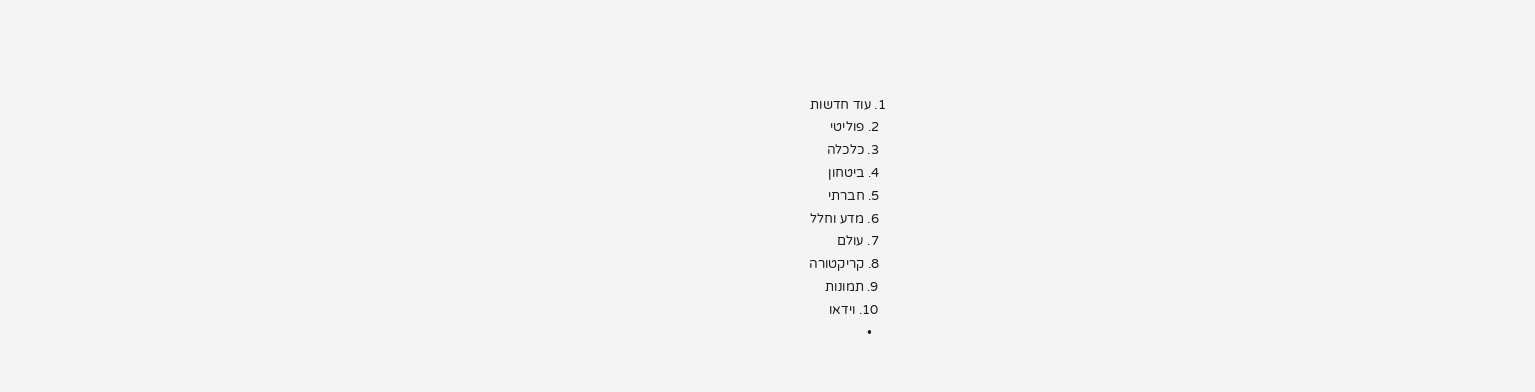1. עוד חדשות
  2. פוליטי
  3. כלכלה
  4. ביטחון
  5. חברתי
  6. מדע וחלל
  7. עולם
  8. קריקטורה
  9. תמונות
  10. וידאו
    •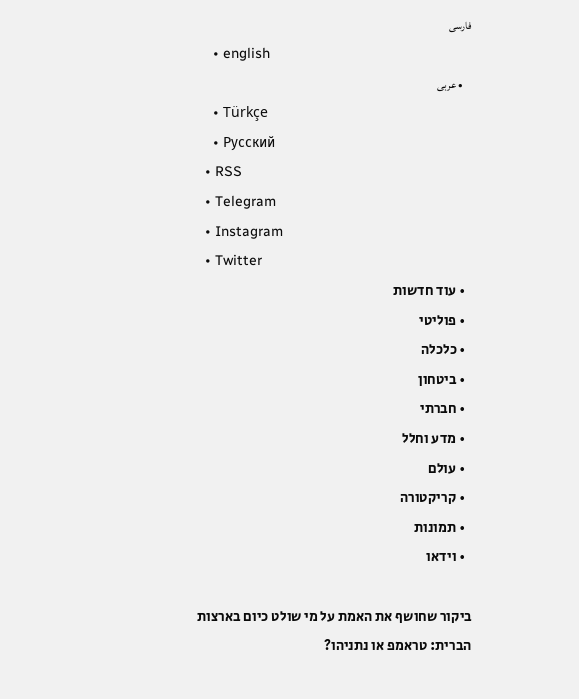فارسی
    • english
    • عربی
    • Türkçe
    • Pусский
  • RSS
  • Telegram
  • Instagram
  • Twitter
  • עוד חדשות
  • פוליטי
  • כלכלה
  • ביטחון
  • חברתי
  • מדע וחלל
  • עולם
  • קריקטורה
  • תמונות
  • וידאו

ביקור שחושף את האמת על מי שולט כיום בארצות הברית: טראמפ או נתניהו?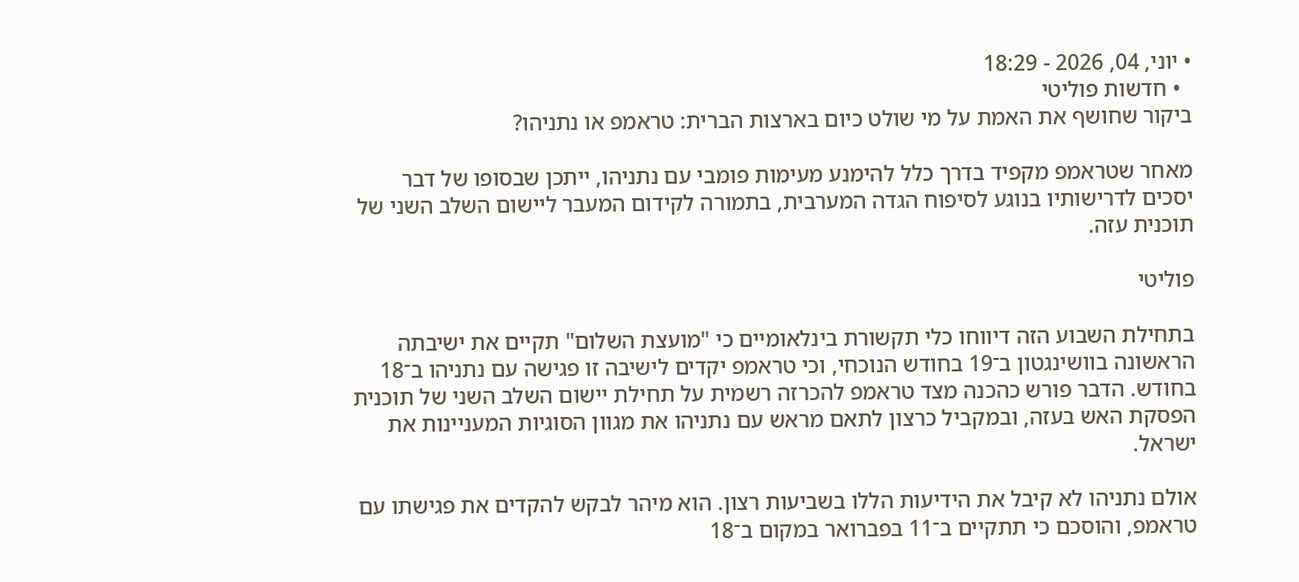• יוני, 04, 2026 - 18:29
  • חדשות פוליטי
ביקור שחושף את האמת על מי שולט כיום בארצות הברית: טראמפ או נתניהו?

מאחר שטראמפ מקפיד בדרך כלל להימנע מעימות פומבי עם נתניהו, ייתכן שבסופו של דבר יסכים לדרישותיו בנוגע לסיפוח הגדה המערבית, בתמורה לקידום המעבר ליישום השלב השני של תוכנית עזה.

פוליטי

בתחילת השבוע הזה דיווחו כלי תקשורת בינלאומיים כי "מועצת השלום" תקיים את ישיבתה הראשונה בוושינגטון ב־19 בחודש הנוכחי, וכי טראמפ יקדים לישיבה זו פגישה עם נתניהו ב־18 בחודש. הדבר פורש כהכנה מצד טראמפ להכרזה רשמית על תחילת יישום השלב השני של תוכנית הפסקת האש בעזה, ובמקביל כרצון לתאם מראש עם נתניהו את מגוון הסוגיות המעניינות את ישראל.

אולם נתניהו לא קיבל את הידיעות הללו בשביעות רצון. הוא מיהר לבקש להקדים את פגישתו עם טראמפ, והוסכם כי תתקיים ב־11 בפברואר במקום ב־18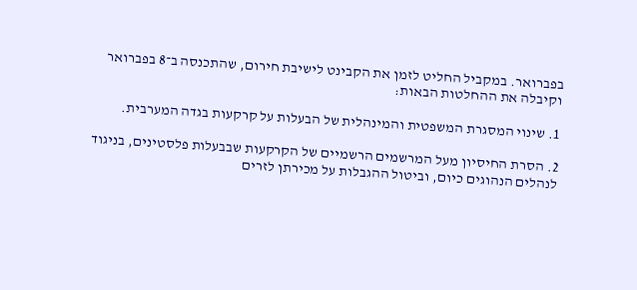בפברואר. במקביל החליט לזמן את הקבינט לישיבת חירום, שהתכנסה ב־8 בפברואר וקיבלה את ההחלטות הבאות:

1. שינוי המסגרת המשפטית והמינהלית של הבעלות על קרקעות בגדה המערבית.

2. הסרת החיסיון מעל המרשמים הרשמיים של הקרקעות שבבעלות פלסטינים, בניגוד לנהלים הנהוגים כיום, וביטול ההגבלות על מכירתן לזרים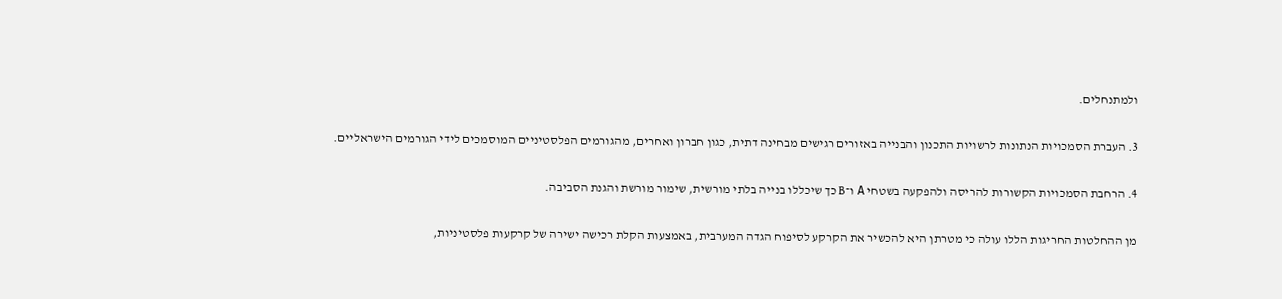ולמתנחלים.

3. העברת הסמכויות הנתונות לרשויות התכנון והבנייה באזורים רגישים מבחינה דתית, כגון חברון ואחרים, מהגורמים הפלסטיניים המוסמכים לידי הגורמים הישראליים.

4. הרחבת הסמכויות הקשורות להריסה ולהפקעה בשטחי A ו־B כך שיכללו בנייה בלתי מורשית, שימור מורשת והגנת הסביבה.

מן ההחלטות החריגות הללו עולה כי מטרתן היא להכשיר את הקרקע לסיפוח הגדה המערבית, באמצעות הקלת רכישה ישירה של קרקעות פלסטיניות,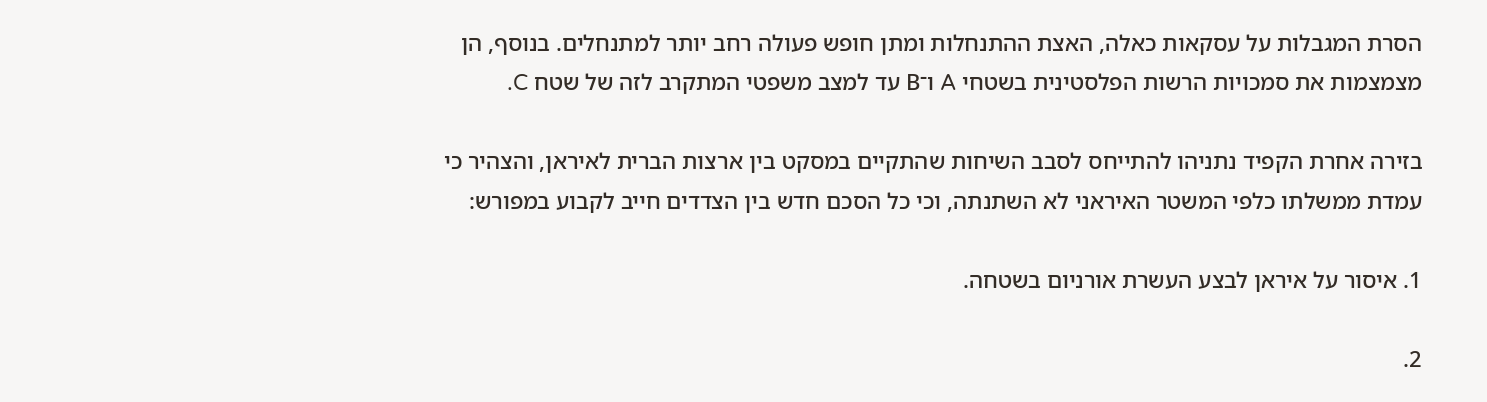הסרת המגבלות על עסקאות כאלה, האצת ההתנחלות ומתן חופש פעולה רחב יותר למתנחלים. בנוסף, הן מצמצמות את סמכויות הרשות הפלסטינית בשטחי A ו־B עד למצב משפטי המתקרב לזה של שטח C.

בזירה אחרת הקפיד נתניהו להתייחס לסבב השיחות שהתקיים במסקט בין ארצות הברית לאיראן, והצהיר כי עמדת ממשלתו כלפי המשטר האיראני לא השתנתה, וכי כל הסכם חדש בין הצדדים חייב לקבוע במפורש:

1. איסור על איראן לבצע העשרת אורניום בשטחה.

2.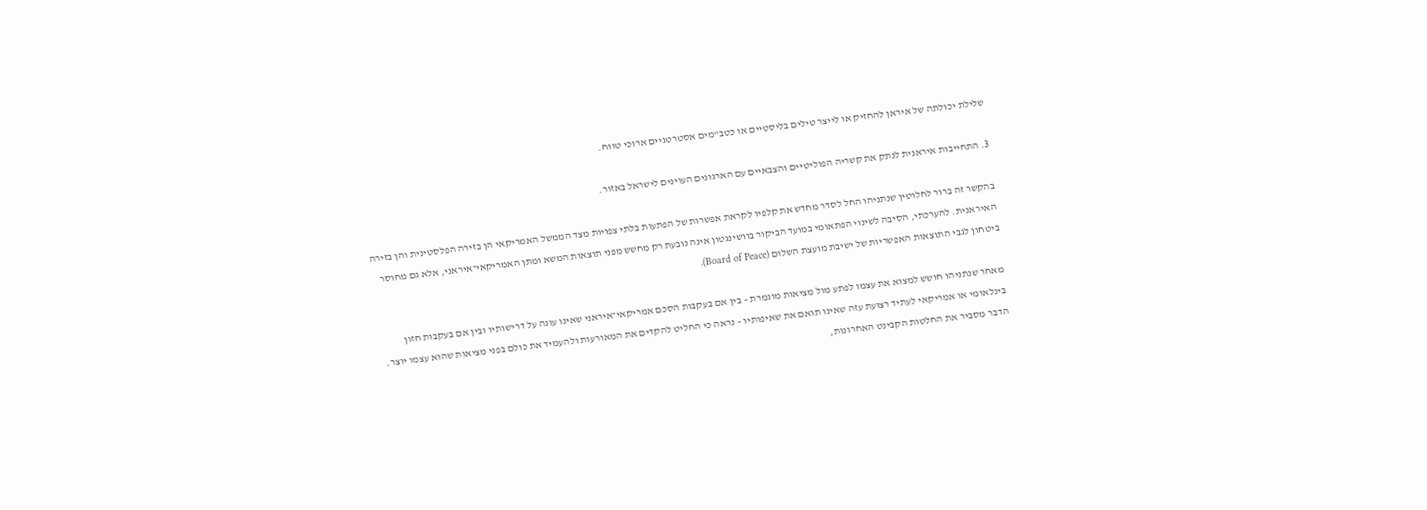שלילת יכולתה של איראן להחזיק או לייצר טילים בליסטיים או כטב"מים אסטרטגיים ארוכי טווח.

3. התחייבות איראנית לנתק את קשריה הפוליטיים והצבאיים עם הארגונים העוינים לישראל באזור.

בהקשר זה ברור לחלוטין שנתניהו החל לסדר מחדש את קלפיו לקראת אפשרות של הפתעות בלתי צפויות מצד הממשל האמריקאי הן בזירה הפלסטינית והן בזירה האיראנית. להערכתי, הסיבה לשינוי הפתאומי במועד הביקור בוושינגטון אינה נובעת רק מחשש מפני תוצאות המשא ומתן האמריקאי־איראני, אלא גם מחוסר ביטחון לגבי התוצאות האפשריות של ישיבת מועצת השלום (Board of Peace).

מאחר שנתניהו חושש למצוא את עצמו לפתע מול מציאות מוגמרת – בין אם בעקבות הסכם אמריקאי־איראני שאינו עונה על דרישותיו ובין אם בעקבות חזון בינלאומי או אמריקאי לעתיד רצועת עזה שאינו תואם את שאיפותיו – נראה כי החליט להקדים את המאורעות ולהעמיד את כולם בפני מציאות שהוא עצמו יוצר. הדבר מסביר את החלטות הקבינט האחרונות,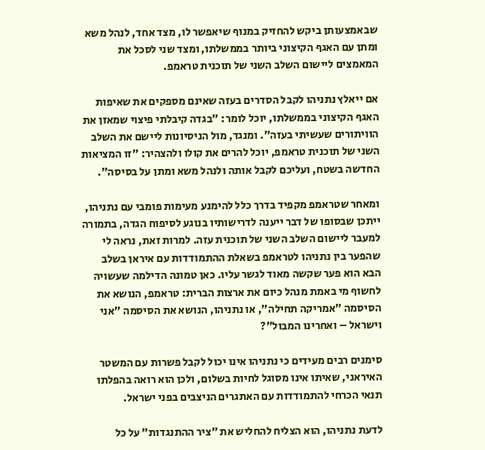שבאמצעותן ביקש להחזיק במנוף שיאפשר לו, מצד אחד, לנהל משא ומתן עם האגף הקיצוני ביותר בממשלתו, ומצד שני לסכל את המאמצים ליישום השלב השני של תוכנית טראמפ.

אם ייאלץ נתניהו לקבל הסדרים בעזה שאינם מספקים את שאיפות האגף הקיצוני בממשלתו, יוכל לומר: "בגדה קיבלתי פיצוי שמאזן את הוויתורים שעשיתי בעזה". ומנגד, מול הניסיונות ליישם את השלב השני של תוכנית טראמפ, יוכל להרים את קולו ולהצהיר: "זו המציאות החדשה בשטח, ועליכם לקבל אותה ולנהל משא ומתן על בסיסה".

ומאחר שטראמפ מקפיד בדרך כלל להימנע מעימות פומבי עם נתניהו, ייתכן שבסופו של דבר ייענה לדרישותיו בנוגע לסיפוח הגדה, בתמורה למעבר ליישום השלב השני של תוכנית עזה. למרות זאת, נראה לי שהפער בין נתניהו לטראמפ בשאלת ההתמודדות עם איראן בשלב הבא הוא פער שקשה מאוד לגשר עליו. כאן טמונה הדילמה שעשויה לחשוף מי באמת מנהל כיום את ארצות הברית: טראמפ, הנושא את הסיסמה "אמריקה תחילה", או נתניהו, הנושא את הסיסמה "אני וישראל – ואחרינו המבול"?

סימנים רבים מעידים כי נתניהו אינו יכול לקבל פשרות עם המשטר האיראני, שאיתו אינו מסוגל לחיות בשלום, ולכן הוא רואה בהפלתו תנאי הכרחי להתמודדות עם האתגרים הניצבים בפני ישראל.

לדעת נתניהו, הוא הצליח להחליש את "ציר ההתנגדות" על כל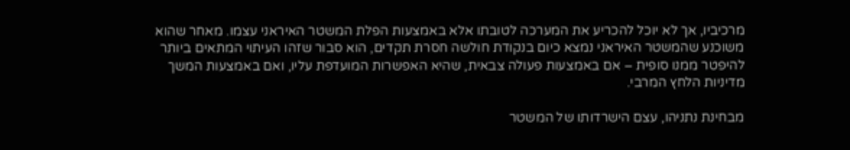מרכיביו, אך לא יוכל להכריע את המערכה לטובתו אלא באמצעות הפלת המשטר האיראני עצמו. מאחר שהוא משוכנע שהמשטר האיראני נמצא כיום בנקודת חולשה חסרת תקדים, הוא סבור שזהו העיתוי המתאים ביותר להיפטר ממנו סופית – אם באמצעות פעולה צבאית, שהיא האפשרות המועדפת עליו, ואם באמצעות המשך מדיניות הלחץ המרבי.

מבחינת נתניהו, עצם הישרדותו של המשטר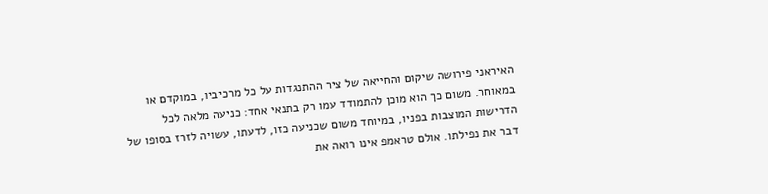האיראני פירושה שיקום והחייאה של ציר ההתנגדות על כל מרכיביו, במוקדם או במאוחר. משום כך הוא מוכן להתמודד עמו רק בתנאי אחד: כניעה מלאה לכל הדרישות המוצבות בפניו, במיוחד משום שכניעה כזו, לדעתו, עשויה לזרז בסופו של דבר את נפילתו. אולם טראמפ אינו רואה את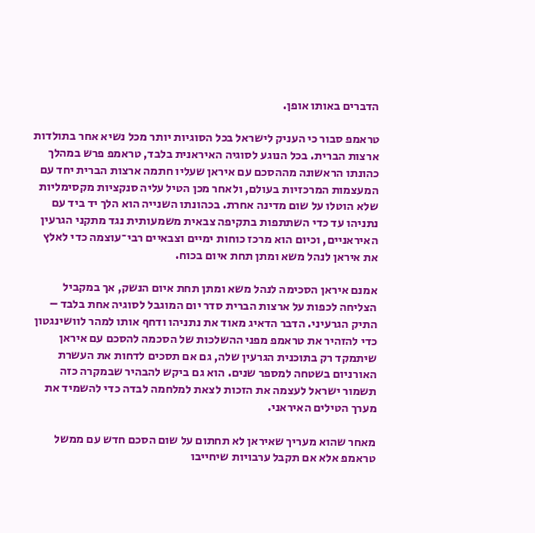הדברים באותו אופן.

טראמפ סבור כי העניק לישראל בכל הסוגיות יותר מכל נשיא אחר בתולדות ארצות הברית. בכל הנוגע לסוגיה האיראנית בלבד, טראמפ פרש במהלך כהונתו הראשונה מההסכם עם איראן שעליו חתמה ארצות הברית יחד עם המעצמות המרכזיות בעולם, ולאחר מכן הטיל עליה סנקציות מקסימליות שלא הוטלו על שום מדינה אחרת. בכהונתו השנייה הוא הלך יד ביד עם נתניהו עד כדי השתתפות בתקיפה צבאית משמעותית נגד מתקני הגרעין האיראניים, וכיום הוא מרכז כוחות ימיים וצבאיים רבי־עוצמה כדי לאלץ את איראן לנהל משא ומתן תחת איום בכוח.

אמנם איראן הסכימה לנהל משא ומתן תחת איום הנשק, אך במקביל הצליחה לכפות על ארצות הברית סדר יום המוגבל לסוגיה אחת בלבד – התיק הגרעיני. הדבר הדאיג מאוד את נתניהו ודחף אותו למהר לוושינגטון כדי להזהיר את טראמפ מפני ההשלכות של הסכמה להסכם עם איראן שיתמקד רק בתוכנית הגרעין שלה, גם אם תסכים לדחות את העשרת האורניום בשטחה למספר שנים. הוא גם ביקש להבהיר שבמקרה כזה תשמור ישראל לעצמה את הזכות לצאת למלחמה לבדה כדי להשמיד את מערך הטילים האיראני.

מאחר שהוא מעריך שאיראן לא תחתום על שום הסכם חדש עם ממשל טראמפ אלא אם תקבל ערבויות שיחייבו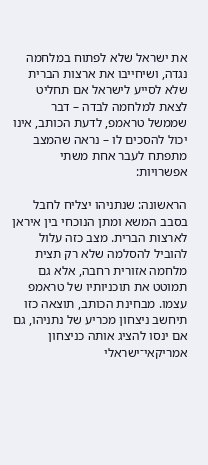את ישראל שלא לפתוח במלחמה נגדה, ושיחייבו את ארצות הברית שלא לסייע לישראל אם תחליט לצאת למלחמה לבדה – דבר שממשל טראמפ, לדעת הכותב, אינו יכול להסכים לו – נראה שהמצב מתפתח לעבר אחת משתי אפשרויות:

הראשונה: שנתניהו יצליח לחבל בסבב המשא ומתן הנוכחי בין איראן לארצות הברית. מצב כזה עלול להוביל להסלמה שלא רק תצית מלחמה אזורית רחבה, אלא גם תמוטט את תוכניותיו של טראמפ עצמו. מבחינת הכותב, תוצאה כזו תיחשב ניצחון מכריע של נתניהו, גם אם ינסו להציג אותה כניצחון אמריקאי־ישראלי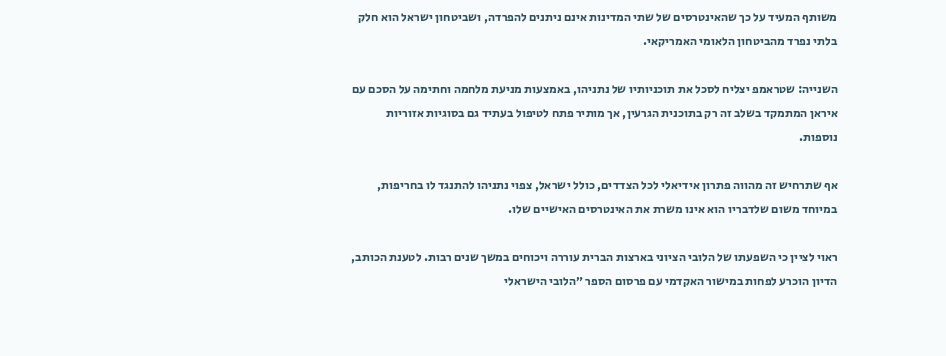משותף המעיד על כך שהאינטרסים של שתי המדינות אינם ניתנים להפרדה, ושביטחון ישראל הוא חלק בלתי נפרד מהביטחון הלאומי האמריקאי.

השנייה: שטראמפ יצליח לסכל את תוכניותיו של נתניהו, באמצעות מניעת מלחמה וחתימה על הסכם עם איראן המתמקד בשלב זה רק בתוכנית הגרעין, אך מותיר פתח לטיפול בעתיד גם בסוגיות אזוריות נוספות.

אף שתרחיש זה מהווה פתרון אידיאלי לכל הצדדים, כולל ישראל, צפוי נתניהו להתנגד לו בחריפות, במיוחד משום שלדבריו הוא אינו משרת את האינטרסים האישיים שלו.

ראוי לציין כי השפעתו של הלובי הציוני בארצות הברית עוררה ויכוחים במשך שנים רבות. לטענת הכותב, הדיון הוכרע לפחות במישור האקדמי עם פרסום הספר ״הלובי הישראלי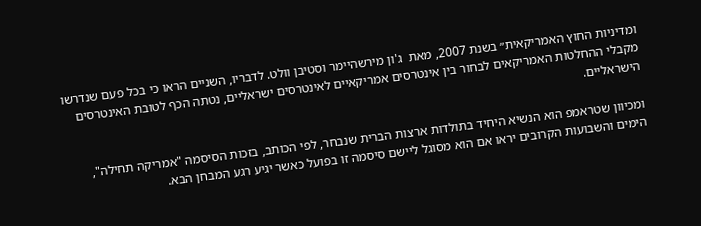ומדיניות החוץ האמריקאית״ בשנת 2007, מאת  ג'ון מירשהיימר וסטיבן וולט. לדבריו, השניים הראו כי בכל פעם שנדרשו מקבלי ההחלטות האמריקאים לבחור בין אינטרסים אמריקאיים לאינטרסים ישראליים, נטתה הכף לטובת האינטרסים הישראליים.

ומכיוון שטראמפ הוא הנשיא היחיד בתולדות ארצות הברית שנבחר, לפי הכותב, בזכות הסיסמה "אמריקה תחילה", הימים והשבועות הקרובים יראו אם הוא מסוגל ליישם סיסמה זו בפועל כאשר יגיע רגע המבחן הבא.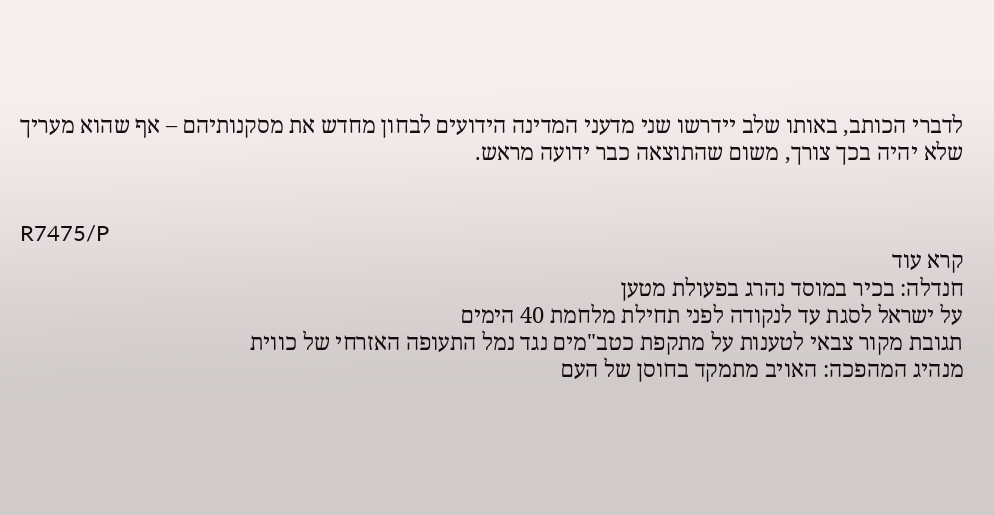לדברי הכותב, באותו שלב יידרשו שני מדעני המדינה הידועים לבחון מחדש את מסקנותיהם – אף שהוא מעריך שלא יהיה בכך צורך, משום שהתוצאה כבר ידועה מראש.


R7475/P
קרא עוד
חנדלה: בכיר במוסד נהרג בפעולת מטען
על ישראל לסגת עד לנקודה לפני תחילת מלחמת 40 הימים
תגובת מקור צבאי לטענות על מתקפת כטב"מים נגד נמל התעופה האזרחי של כווית
מנהיג המהפכה: האויב מתמקד בחוסן של העם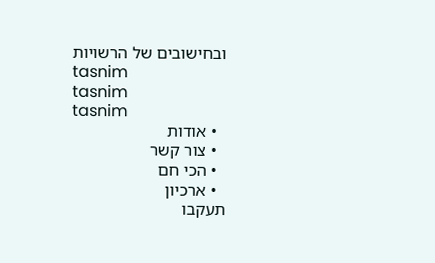ובחישובים של הרשויות
tasnim
tasnim
tasnim
  • אודות
  • צור קשר
  • הכי חם
  • ארכיון
תעקבו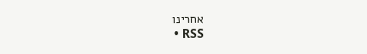אחרינו
  • RSS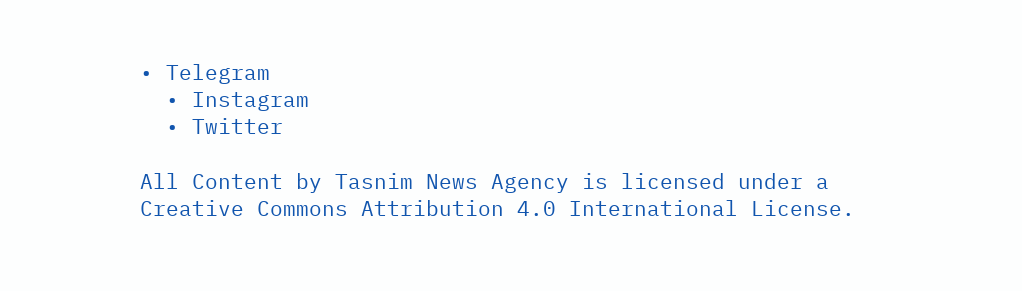• Telegram
  • Instagram
  • Twitter

All Content by Tasnim News Agency is licensed under a Creative Commons Attribution 4.0 International License.